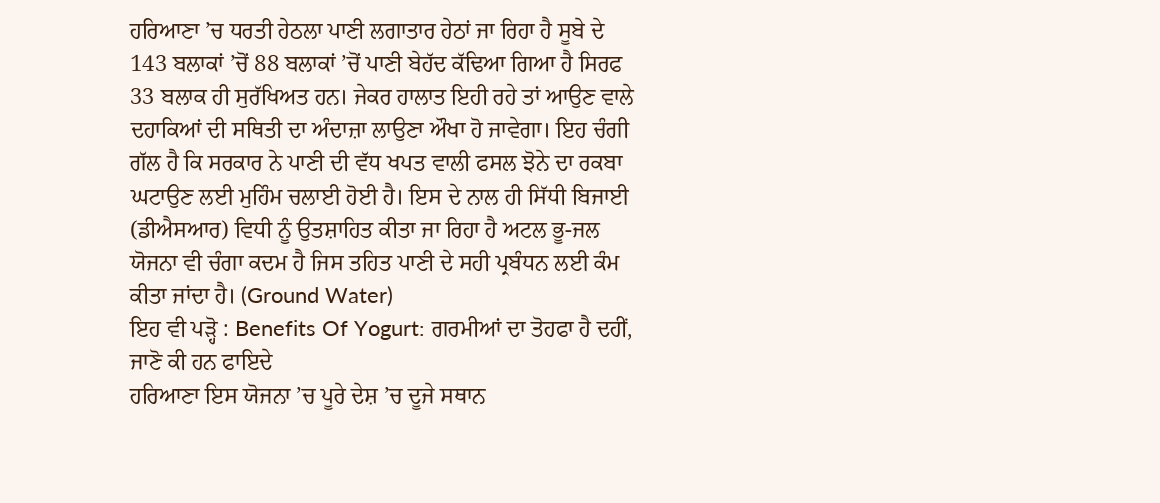ਹਰਿਆਣਾ ’ਚ ਧਰਤੀ ਹੇਠਲਾ ਪਾਣੀ ਲਗਾਤਾਰ ਹੇਠਾਂ ਜਾ ਰਿਹਾ ਹੈ ਸੂਬੇ ਦੇ 143 ਬਲਾਕਾਂ ’ਚੋਂ 88 ਬਲਾਕਾਂ ’ਚੋਂ ਪਾਣੀ ਬੇਹੱਦ ਕੱਢਿਆ ਗਿਆ ਹੈ ਸਿਰਫ 33 ਬਲਾਕ ਹੀ ਸੁਰੱਖਿਅਤ ਹਨ। ਜੇਕਰ ਹਾਲਾਤ ਇਹੀ ਰਹੇ ਤਾਂ ਆਉਣ ਵਾਲੇ ਦਹਾਕਿਆਂ ਦੀ ਸਥਿਤੀ ਦਾ ਅੰਦਾਜ਼ਾ ਲਾਉਣਾ ਔਖਾ ਹੋ ਜਾਵੇਗਾ। ਇਹ ਚੰਗੀ ਗੱਲ ਹੈ ਕਿ ਸਰਕਾਰ ਨੇ ਪਾਣੀ ਦੀ ਵੱਧ ਖਪਤ ਵਾਲੀ ਫਸਲ ਝੋਨੇ ਦਾ ਰਕਬਾ ਘਟਾਉਣ ਲਈ ਮੁਹਿੰਮ ਚਲਾਈ ਹੋਈ ਹੈ। ਇਸ ਦੇ ਨਾਲ ਹੀ ਸਿੱਧੀ ਬਿਜਾਈ (ਡੀਐਸਆਰ) ਵਿਧੀ ਨੂੰ ਉਤਸ਼ਾਹਿਤ ਕੀਤਾ ਜਾ ਰਿਹਾ ਹੈ ਅਟਲ ਭੂ-ਜਲ ਯੋਜਨਾ ਵੀ ਚੰਗਾ ਕਦਮ ਹੈ ਜਿਸ ਤਹਿਤ ਪਾਣੀ ਦੇ ਸਹੀ ਪ੍ਰਬੰਧਨ ਲਈ ਕੰਮ ਕੀਤਾ ਜਾਂਦਾ ਹੈ। (Ground Water)
ਇਹ ਵੀ ਪੜ੍ਹੋ : Benefits Of Yogurt: ਗਰਮੀਆਂ ਦਾ ਤੋਹਫਾ ਹੈ ਦਹੀਂ, ਜਾਣੋ ਕੀ ਹਨ ਫਾਇਦੇ
ਹਰਿਆਣਾ ਇਸ ਯੋਜਨਾ ’ਚ ਪੂਰੇ ਦੇਸ਼ ’ਚ ਦੂਜੇ ਸਥਾਨ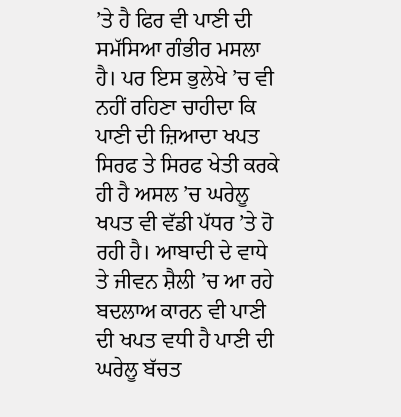’ਤੇ ਹੈ ਫਿਰ ਵੀ ਪਾਣੀ ਦੀ ਸਮੱਸਿਆ ਗੰਭੀਰ ਮਸਲਾ ਹੈ। ਪਰ ਇਸ ਭੁਲੇਖੇ ’ਚ ਵੀ ਨਹੀਂ ਰਹਿਣਾ ਚਾਹੀਦਾ ਕਿ ਪਾਣੀ ਦੀ ਜ਼ਿਆਦਾ ਖਪਤ ਸਿਰਫ ਤੇ ਸਿਰਫ ਖੇਤੀ ਕਰਕੇ ਹੀ ਹੈ ਅਸਲ ’ਚ ਘਰੇਲੂ ਖਪਤ ਵੀ ਵੱਡੀ ਪੱਧਰ ’ਤੇ ਹੋ ਰਹੀ ਹੈ। ਆਬਾਦੀ ਦੇ ਵਾਧੇ ਤੇ ਜੀਵਨ ਸ਼ੈਲੀ ’ਚ ਆ ਰਹੇ ਬਦਲਾਅ ਕਾਰਨ ਵੀ ਪਾਣੀ ਦੀ ਖਪਤ ਵਧੀ ਹੈ ਪਾਣੀ ਦੀ ਘਰੇਲੂ ਬੱਚਤ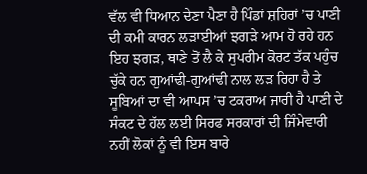ਵੱਲ ਵੀ ਧਿਆਨ ਦੇਣਾ ਪੈਣਾ ਹੈ ਪਿੰਡਾਂ ਸ਼ਹਿਰਾਂ ’ਚ ਪਾਣੀ ਦੀ ਕਮੀ ਕਾਰਨ ਲੜਾਈਆਂ ਝਗੜੇ ਆਮ ਹੋ ਰਹੇ ਹਨ ਇਹ ਝਗੜ, ਥਾਣੇ ਤੋਂ ਲੈ ਕੇ ਸੁਪਰੀਮ ਕੋਰਟ ਤੱਕ ਪਹੁੰਚ ਚੁੱਕੇ ਹਨ ਗੁਆਂਢੀ-ਗੁਆਂਢੀ ਨਾਲ ਲੜ ਰਿਹਾ ਹੈ ਤੇ ਸੂਬਿਆਂ ਦਾ ਵੀ ਆਪਸ ’ਚ ਟਕਰਾਅ ਜਾਰੀ ਹੈ ਪਾਣੀ ਦੇ ਸੰਕਟ ਦੇ ਹੱਲ ਲਈ ਸਿਰਫ ਸਰਕਾਰਾਂ ਦੀ ਜਿੰਮੇਵਾਰੀ ਨਹੀਂ ਲੋਕਾਂ ਨੂੰ ਵੀ ਇਸ ਬਾਰੇ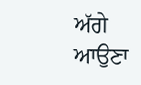ਅੱਗੇ ਆਉਣਾ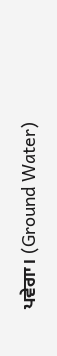ਪਵੇਗਾ। (Ground Water)